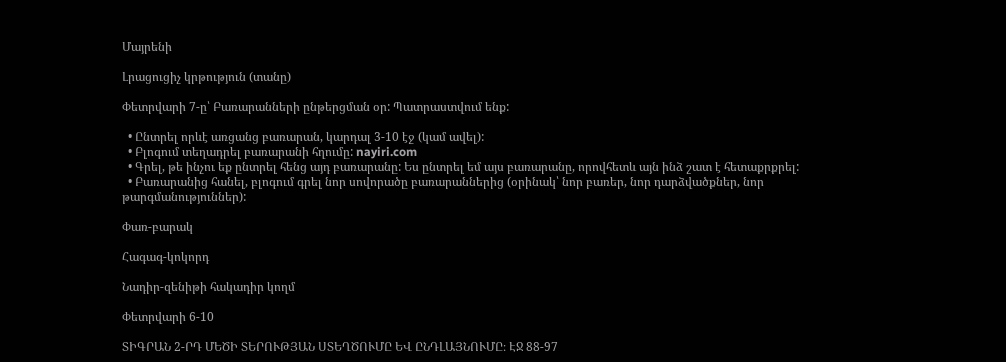Մայրենի

Լրացուցիչ կրթություն (տանը)

Փետրվարի 7-ը՝ Բառարանների ընթերցման օր: Պատրաստվում ենք:

  • Ընտրել որևէ առցանց բառարան, կարդալ 3-10 էջ (կամ ավել):
  • Բլոգում տեղադրել բառարանի հղումը: nayiri.com
  • Գրել, թե ինչու եք ընտրել հենց այդ բառարանը: Ես ընտրել եմ այս բառարանը, որովհետև այն ինձ շատ է հետաքրքրել:
  • Բառարանից հանել, բլոգում գրել նոր սովորածը բառարաններից (օրինակ՝ նոր բառեր, նոր դարձվածքներ, նոր թարգմանություններ):

Փառ-բարակ

Հագագ-կոկորդ

Նադիր-զենիթի հակադիր կողմ

Փետրվարի 6-10

ՏԻԳՐԱՆ 2-ՐԴ ՄԵԾԻ ՏԵՐՈՒԹՅԱՆ ՍՏԵՂԾՈՒՄԸ ԵՎ ԸՆԴԼԱՅՆՈՒՄԸ։ ԷՋ 88-97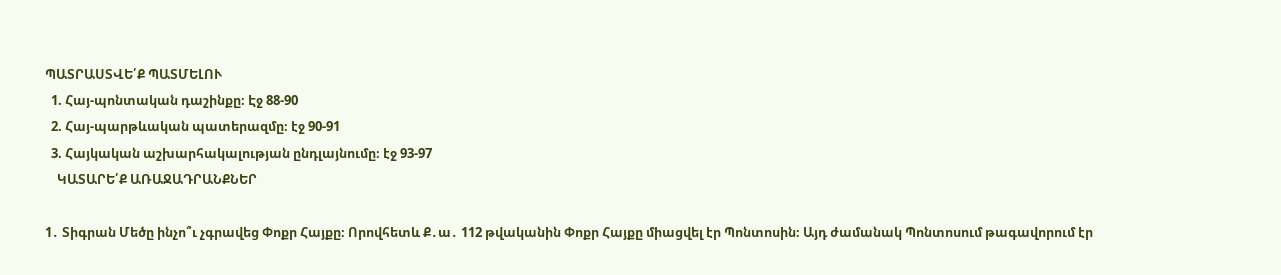ՊԱՏՐԱՍՏՎԵ՛Ք ՊԱՏՄԵԼՈՒ
  1. Հայ-պոնտական դաշինքը։ Էջ 88-90
  2. Հայ-պարթևական պատերազմը։ էջ 90-91
  3. Հայկական աշխարհակալության ընդլայնումը։ էջ 93-97
    ԿԱՏԱՐԵ՛Ք ԱՌԱՋԱԴՐԱՆՔՆԵՐ

1․ Տիգրան Մեծը ինչո՞ւ չգրավեց Փոքր Հայքը։ Որովհետև Ք․ա․ 112 թվականին Փոքր Հայքը միացվել էր Պոնտոսին։ Այդ ժամանակ Պոնտոսում թագավորում էր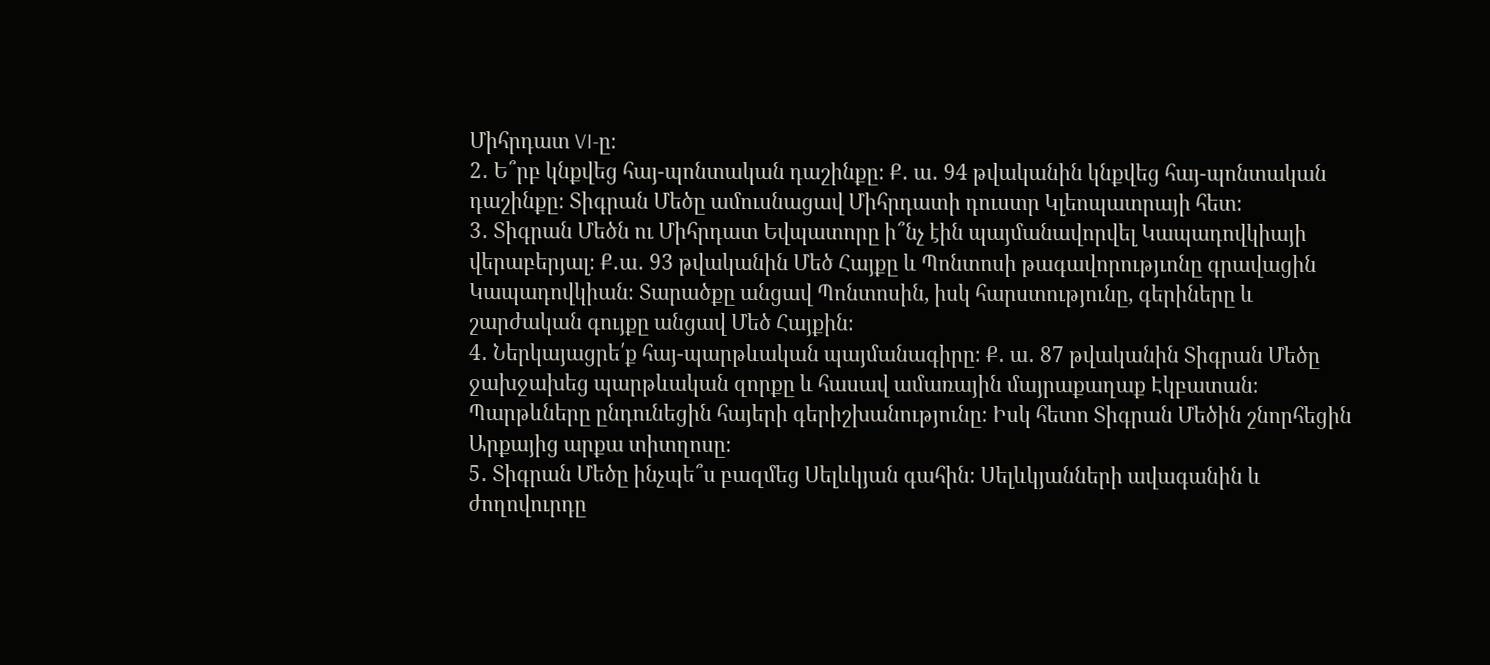Միհրդատ VI-ը։
2․ Ե՞րբ կնքվեց հայ-պոնտական դաշինքը։ Ք․ ա․ 94 թվականին կնքվեց հայ-պոնտական դաշինքը։ Տիգրան Մեծը ամուսնացավ Միհրդատի դուստր Կլեոպատրայի հետ։
3․ Տիգրան Մեծն ու Միհրդատ Եվպատորը ի՞նչ էին պայմանավորվել Կապադովկիայի վերաբերյալ։ Ք․ա․ 93 թվականին Մեծ Հայքը և Պոնտոսի թագավորությւոնը գրավացին Կապադովկիան։ Տարածքը անցավ Պոնտոսին, իսկ հարստությունը, գերիները և շարժական գույքը անցավ Մեծ Հայքին։
4․ Ներկայացրե՛ք հայ-պարթևական պայմանագիրը։ Ք․ ա․ 87 թվականին Տիգրան Մեծը ջախջախեց պարթևական զորքը և հասավ ամառային մայրաքաղաք Էկբատան։ Պարթևները ընդունեցին հայերի գերիշխանությունը։ Իսկ հետո Տիգրան Մեծին շնորհեցին Արքայից արքա տիտղոսը։
5․ Տիգրան Մեծը ինչպե՞ս բազմեց Սելևկյան գահին։ Սելևկյանների ավագանին և ժողովուրդը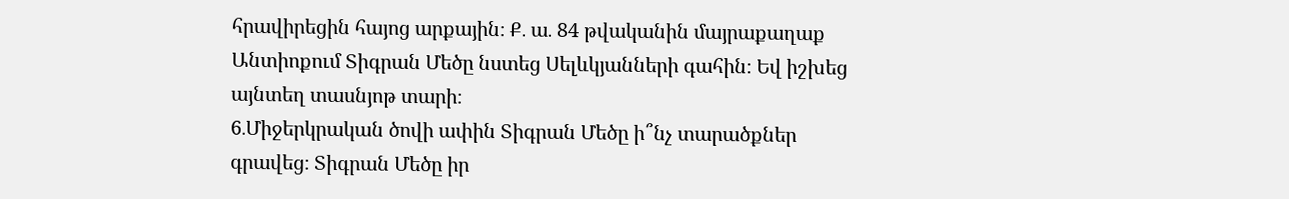հրավիրեցին հայոց արքային։ Ք․ ա․ 84 թվականին մայրաքաղաք Անտիոքում Տիգրան Մեծը նստեց Սելևկյանների գահին։ Եվ իշխեց այնտեղ տասնյոթ տարի։
6․Միջերկրական ծովի ափին Տիգրան Մեծը ի՞նչ տարածքներ գրավեց։ Տիգրան Մեծը իր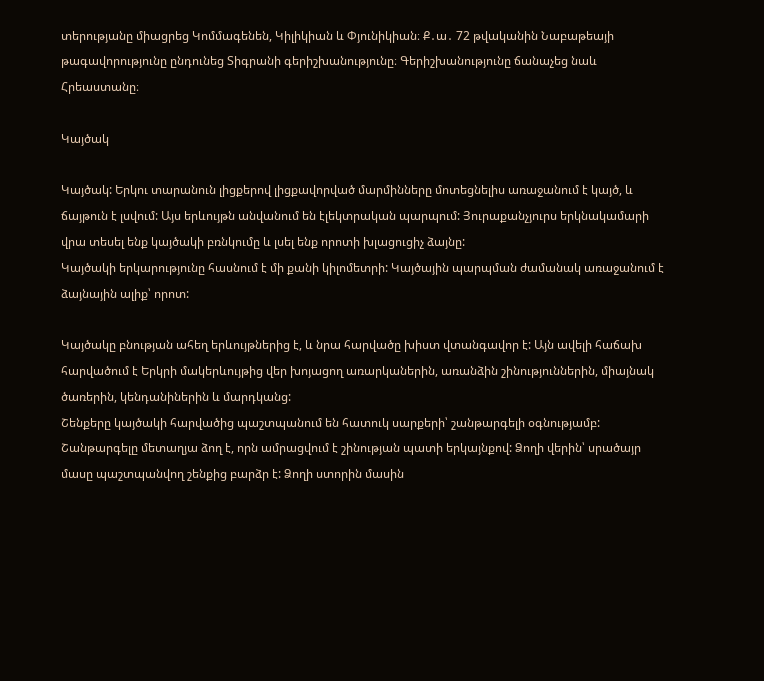տերությանը միացրեց Կոմմագենեն, Կիլիկիան և Փյունիկիան։ Ք․ա․ 72 թվականին Նաբաթեայի թագավորությունը ընդունեց Տիգրանի գերիշխանությունը։ Գերիշխանությունը ճանաչեց նաև Հրեաստանը։

Կայծակ

Կայծակ: Երկու տարանուն լիցքերով լիցքավորված մարմինները մոտեցնելիս առաջանում է կայծ, և ճայթուն է լսվում: Այս երևույթն անվանում են էլեկտրական պարպում: Յուրաքանչյուրս երկնակամարի վրա տեսել ենք կայծակի բռնկումը և լսել ենք որոտի խլացուցիչ ձայնը:
Կայծակի երկարությունը հասնում է մի քանի կիլոմետրի: Կայծային պարպման ժամանակ առաջանում է ձայնային ալիք՝ որոտ:

Կայծակը բնության ահեղ երևույթներից է, և նրա հարվածը խիստ վտանգավոր է: Այն ավելի հաճախ հարվածում է Երկրի մակերևույթից վեր խոյացող առարկաներին, առանձին շինություններին, միայնակ ծառերին, կենդանիներին և մարդկանց:
Շենքերը կայծակի հարվածից պաշտպանում են հատուկ սարքերի՝ շանթարգելի օգնությամբ: Շանթարգելը մետաղյա ձող է, որն ամրացվում է շինության պատի երկայնքով: Ձողի վերին՝ սրածայր մասը պաշտպանվող շենքից բարձր է: Ձողի ստորին մասին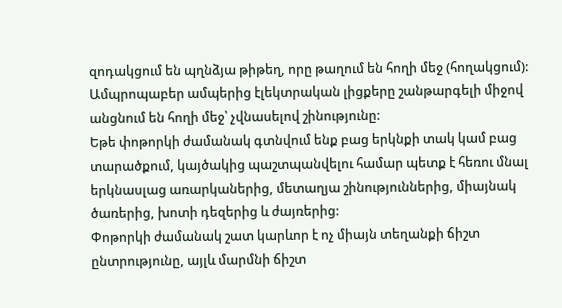զոդակցում են պղնձյա թիթեղ, որը թաղում են հողի մեջ (հողակցում): Ամպրոպաբեր ամպերից էլեկտրական լիցքերը շանթարգելի միջով անցնում են հողի մեջ՝ չվնասելով շինությունը:
Եթե փոթորկի ժամանակ գտնվում ենք բաց երկնքի տակ կամ բաց տարածքում, կայծակից պաշտպանվելու համար պետք է հեռու մնալ երկնասլաց առարկաներից, մետաղյա շինություններից, միայնակ ծառերից, խոտի դեզերից և ժայռերից:
Փոթորկի ժամանակ շատ կարևոր է ոչ միայն տեղանքի ճիշտ ընտրությունը, այլև մարմնի ճիշտ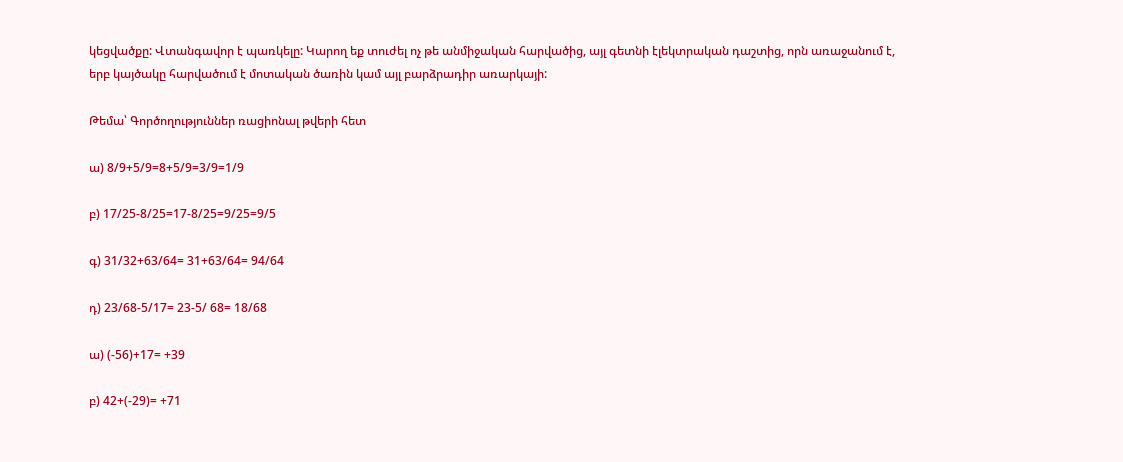կեցվածքը: Վտանգավոր է պառկելը: Կարող եք տուժել ոչ թե անմիջական հարվածից, այլ գետնի էլեկտրական դաշտից, որն առաջանում է, երբ կայծակը հարվածում է մոտական ծառին կամ այլ բարձրադիր առարկայի:

Թեմա՝ Գործողություններ ռացիոնալ թվերի հետ

ա) 8/9+5/9=8+5/9=3/9=1/9

բ) 17/25-8/25=17-8/25=9/25=9/5

գ) 31/32+63/64= 31+63/64= 94/64

դ) 23/68-5/17= 23-5/ 68= 18/68

ա) (-56)+17= +39

բ) 42+(-29)= +71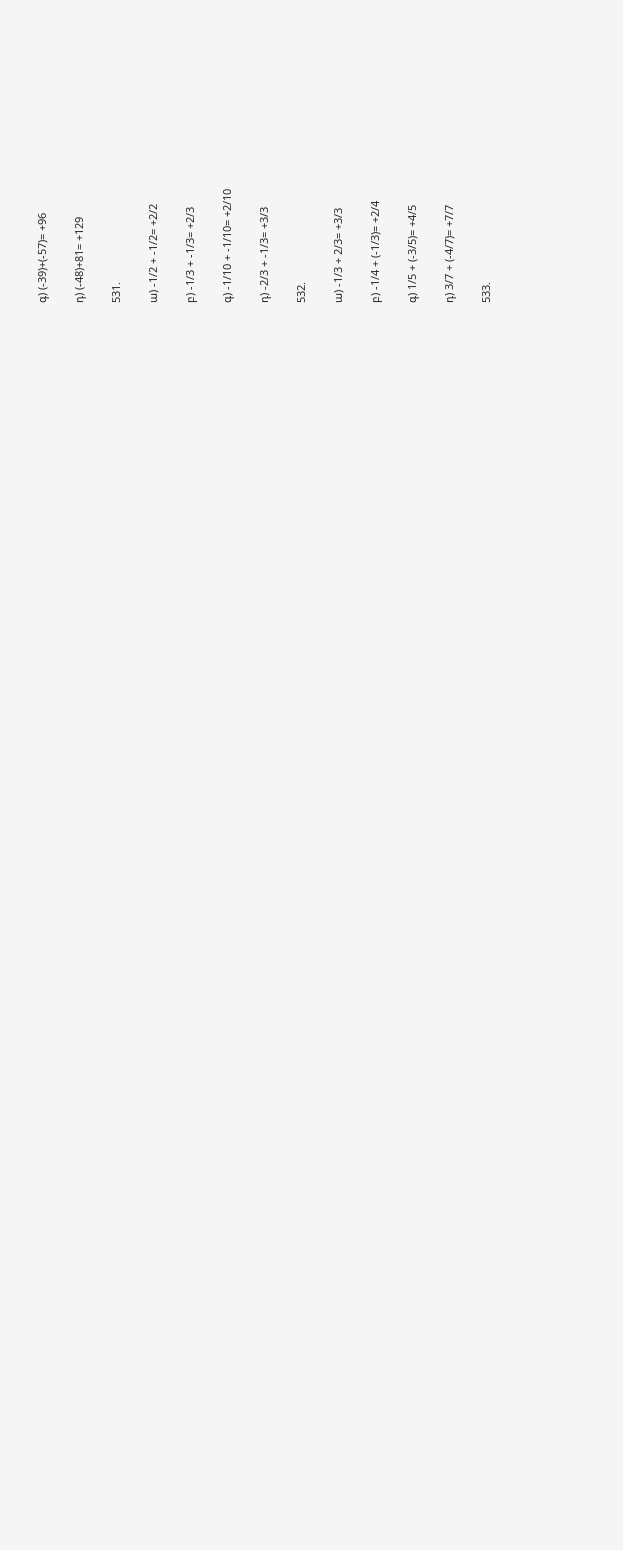գ) (-39)+(-57)= +96

դ) (-48)+81= +129

531.

ա) -1/2 + -1/2= +2/2

բ) -1/3 + -1/3= +2/3

գ) -1/10 + -1/10= +2/10

դ) -2/3 + -1/3= +3/3

532.

ա) -1/3 + 2/3= +3/3

բ) -1/4 + (-1/3)= +2/4

գ) 1/5 + (-3/5)= +4/5

դ) 3/7 + (-4/7)= +7/7

533.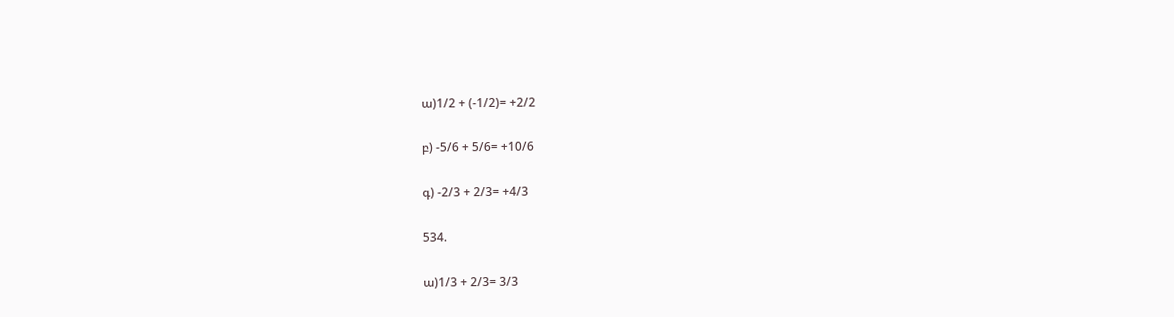ա)1/2 + (-1/2)= +2/2

բ) -5/6 + 5/6= +10/6

գ) -2/3 + 2/3= +4/3

534.

ա)1/3 + 2/3= 3/3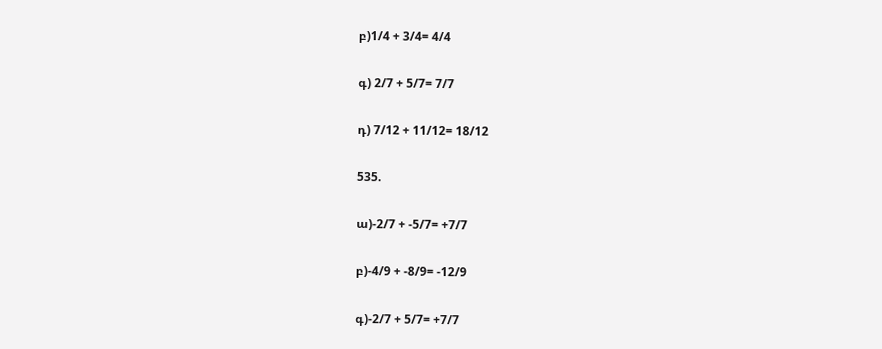բ)1/4 + 3/4= 4/4

գ) 2/7 + 5/7= 7/7

դ) 7/12 + 11/12= 18/12

535.

ա)-2/7 + -5/7= +7/7

բ)-4/9 + -8/9= -12/9

գ)-2/7 + 5/7= +7/7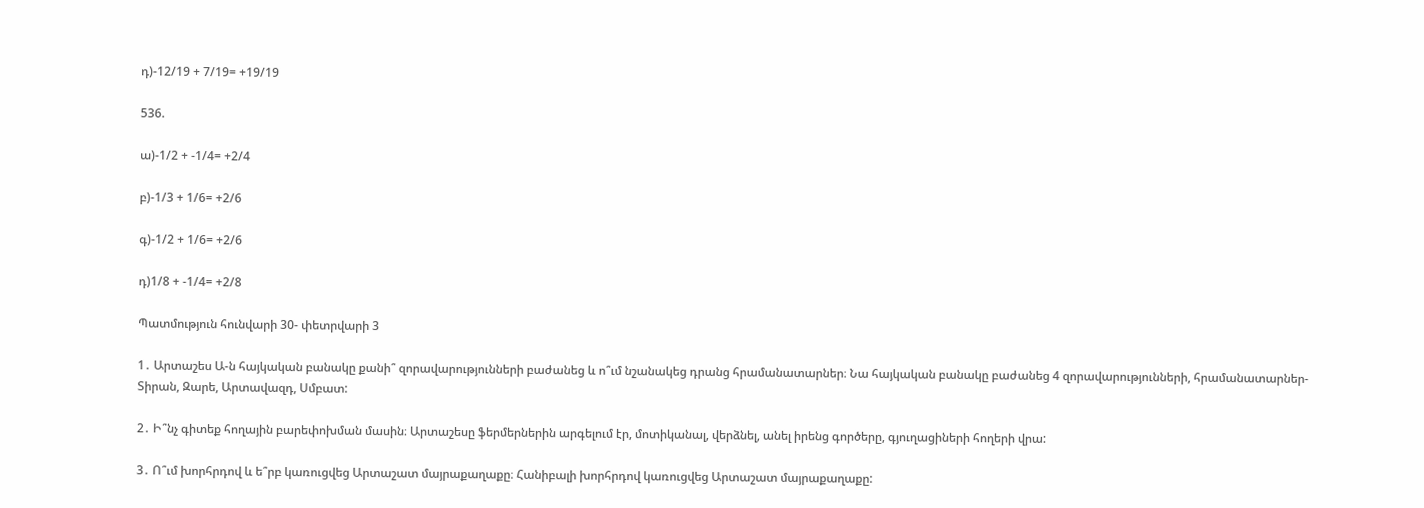դ)-12/19 + 7/19= +19/19

536.

ա)-1/2 + -1/4= +2/4

բ)-1/3 + 1/6= +2/6

գ)-1/2 + 1/6= +2/6

դ)1/8 + -1/4= +2/8

Պատմություն հունվարի 30- փետրվարի 3

1․ Արտաշես Ա-ն հայկական բանակը քանի՞ զորավարությունների բաժանեց և ո՞ւմ նշանակեց դրանց հրամանատարներ։ Նա հայկական բանակը բաժանեց 4 զորավարությունների, հրամանատարներ- Տիրան, Զարե, Արտավազդ, Սմբատ:

2․ Ի՞նչ գիտեք հողային բարեփոխման մասին։ Արտաշեսը ֆերմերներին արգելում էր, մոտիկանալ, վերձնել, անել իրենց գործերը, գյուղացիների հողերի վրա:

3․ Ո՞ւմ խորհրդով և ե՞րբ կառուցվեց Արտաշատ մայրաքաղաքը։ Հանիբալի խորհրդով կառուցվեց Արտաշատ մայրաքաղաքը: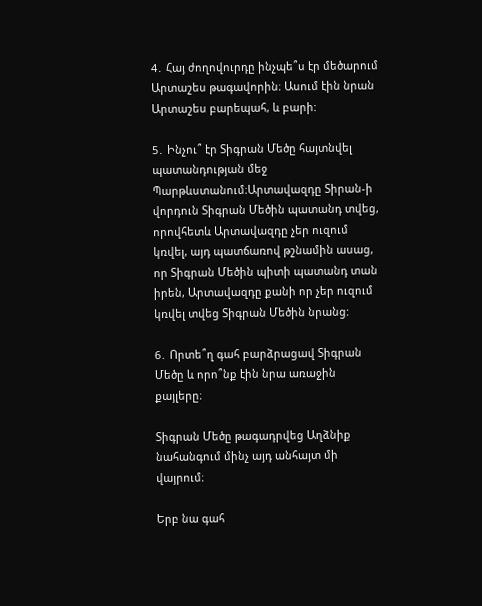4․ Հայ ժողովուրդը ինչպե՞ս էր մեծարում Արտաշես թագավորին։ Ասում էին նրան Արտաշես բարեպահ, և բարի:

5․ Ինչու՞ էր Տիգրան Մեծը հայտնվել պատանդության մեջ Պարթևստանում։Արտավազդը Տիրան-ի վորդուն Տիգրան Մեծին պատանդ տվեց, որովհետև Արտավազդը չեր ուզում կռվել, այդ պատճառով թշնամին ասաց, որ Տիգրան Մեծին պիտի պատանդ տան իրեն, Արտավազդը քանի որ չեր ուզում կռվել տվեց Տիգրան Մեծին նրանց:

6․ Որտե՞ղ գահ բարձրացավ Տիգրան Մեծը և որո՞նք էին նրա առաջին քայլերը։

Տիգրան Մեծը թագադրվեց Աղձնիք նահանգում մինչ այդ անհայտ մի վայրում։

Երբ նա գահ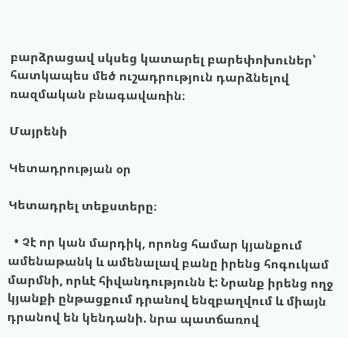բարձրացավ սկսեց կատարել բարեփոխուներ՝ հատկապես մեծ ուշադրություն դարձնելով ռազմական բնագավառին։

Մայրենի

Կետադրության օր

Կետադրել տեքստերը։

  • Չէ որ կան մարդիկ, որոնց համար կյանքում ամենաթանկ և ամենալավ բանը իրենց հոգուկամ մարմնի, որևէ հիվանդությունն է: Նրանք իրենց ողջ կյանքի ընթացքում դրանով ենզբաղվում և միայն դրանով են կենդանի. նրա պատճառով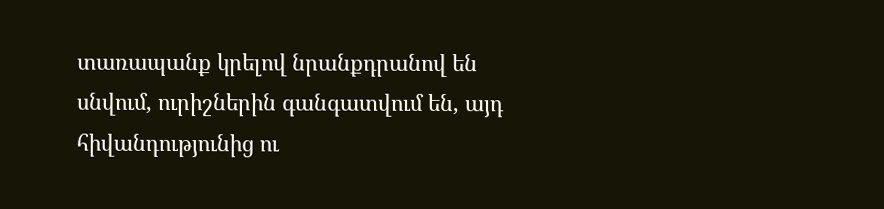տառապանք կրելով նրանքդրանով են սնվում, ուրիշներին գանգատվում են, այդ հիվանդությունից ու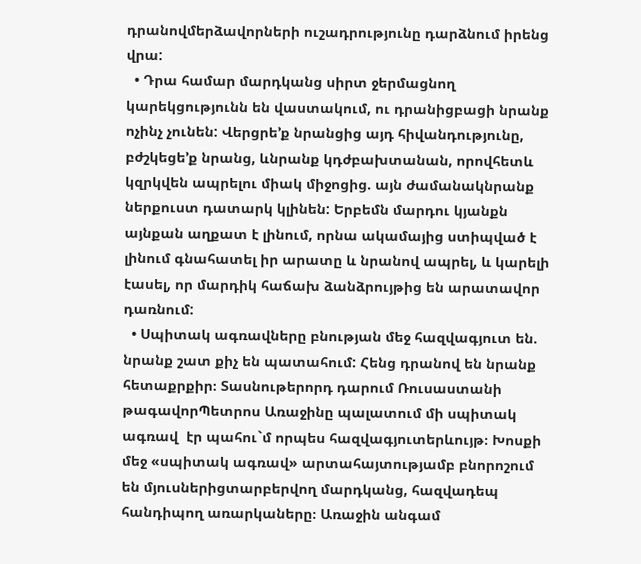դրանովմերձավորների ուշադրությունը դարձնում իրենց վրա:
  • Դրա համար մարդկանց սիրտ ջերմացնող կարեկցությունն են վաստակում, ու դրանիցբացի նրանք ոչինչ չունեն: Վերցրե’ք նրանցից այդ հիվանդությունը, բժշկեցե’ք նրանց, ևնրանք կդժբախտանան, որովհետև կզրկվեն ապրելու միակ միջոցից. այն ժամանակնրանք ներքուստ դատարկ կլինեն: Երբեմն մարդու կյանքն այնքան աղքատ է լինում, որնա ակամայից ստիպված է լինում գնահատել իր արատը և նրանով ապրել, և կարելի էասել, որ մարդիկ հաճախ ձանձրույթից են արատավոր դառնում:
  • Սպիտակ ագռավները բնության մեջ հազվագյուտ են. նրանք շատ քիչ են պատահում: Հենց դրանով են նրանք հետաքրքիր։ Տասնութերորդ դարում Ռուսաստանի թագավորՊետրոս Առաջինը պալատում մի սպիտակ ագռավ  էր պահու`մ որպես հազվագյուտերևույթ։ Խոսքի մեջ «սպիտակ ագռավ» արտահայտությամբ բնորոշում են մյուսներիցտարբերվող մարդկանց, հազվադեպ հանդիպող առարկաները։ Առաջին անգամ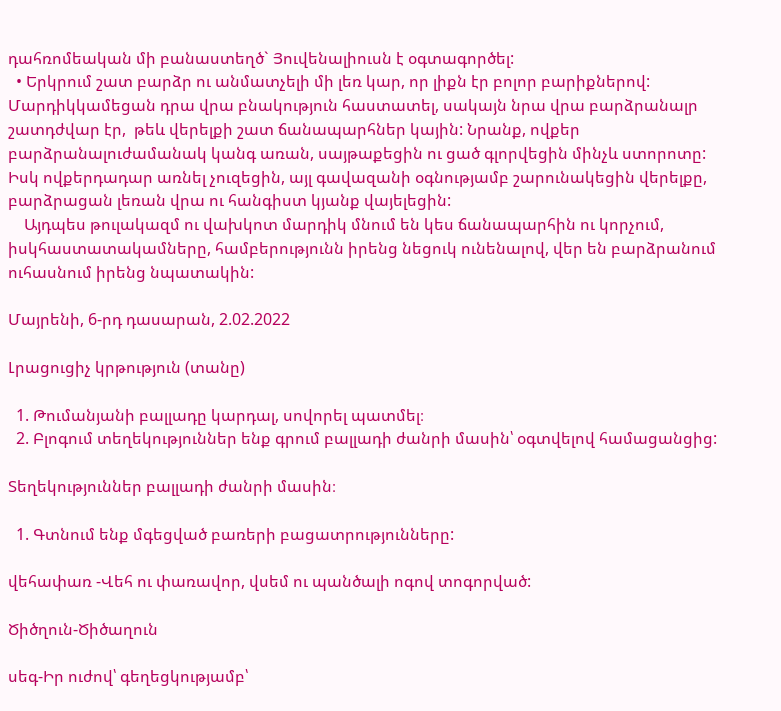դահռոմեական մի բանաստեղծ` Յուվենալիուսն է օգտագործել:
  • Երկրում շատ բարձր ու անմատչելի մի լեռ կար, որ լիքն էր բոլոր բարիքներով: Մարդիկկամեցան դրա վրա բնակություն հաստատել, սակայն նրա վրա բարձրանալր շատդժվար էր,  թեև վերելքի շատ ճանապարհներ կային: Նրանք, ովքեր բարձրանալուժամանակ կանգ առան, սայթաքեցին ու ցած գլորվեցին մինչև ստորոտը: Իսկ ովքերդադար առնել չուզեցին, այլ գավազանի օգնությամբ շարունակեցին վերելքը, բարձրացան լեռան վրա ու հանգիստ կյանք վայելեցին:
    Այդպես թուլակազմ ու վախկոտ մարդիկ մնում են կես ճանապարհին ու կորչում, իսկհաստատակամները, համբերությունն իրենց նեցուկ ունենալով, վեր են բարձրանում ուհասնում իրենց նպատակին:

Մայրենի, 6-րդ դասարան, 2.02.2022

Լրացուցիչ կրթություն (տանը)

  1. Թումանյանի բալլադը կարդալ, սովորել պատմել։
  2. Բլոգում տեղեկություններ ենք գրում բալլադի ժանրի մասին՝ օգտվելով համացանցից:

Տեղեկություններ բալլադի ժանրի մասին։

  1. Գտնում ենք մգեցված բառերի բացատրությունները:

վեհափառ -Վեհ ու փառավոր, վսեմ ու պանծալի ոգով տոգորված:

Ծիծղուն-Ծիծաղուն

սեգ-Իր ուժով՝ գեղեցկությամբ՝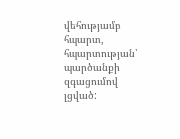վեհությամբ հպարտ, հպարտության՝ պարծանքի զգացումով լցված: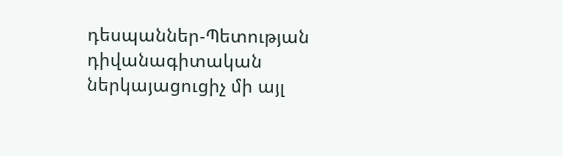դեսպաններ-Պետության դիվանագիտական ներկայացուցիչ մի այլ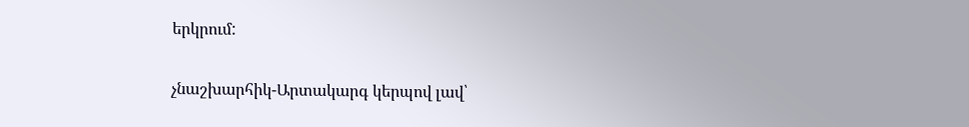երկրում:

չնաշխարհիկ-Արտակարգ կերպով լավ՝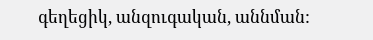գեղեցիկ, անզուգական, աննման: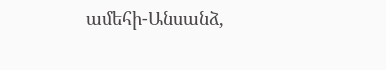ամեհի-Անսանձ,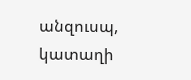անզուսպ, կատաղի